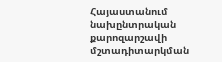Հայաստանում նախընտրական քարոզարշավի մշտադիտարկման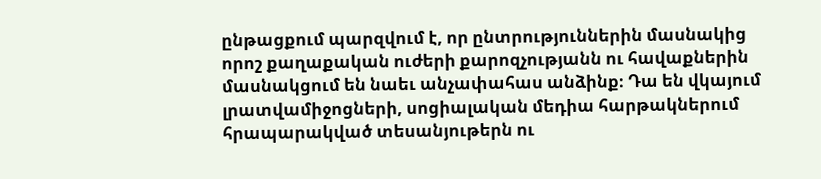ընթացքում պարզվում է, որ ընտրություններին մասնակից որոշ քաղաքական ուժերի քարոզչությանն ու հավաքներին մասնակցում են նաեւ անչափահաս անձինք։ Դա են վկայում լրատվամիջոցների, սոցիալական մեդիա հարթակներում հրապարակված տեսանյութերն ու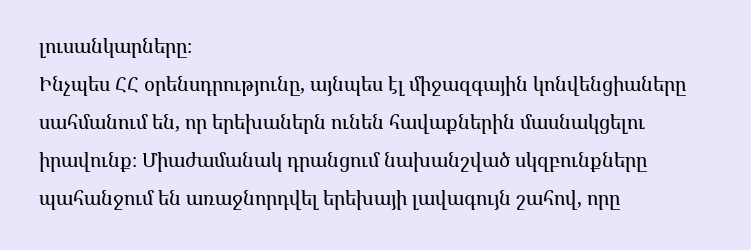լուսանկարները։
Ինչպես ՀՀ օրենսդրությունը, այնպես էլ միջազգային կոնվենցիաները սահմանում են, որ երեխաներն ունեն հավաքներին մասնակցելու իրավունք։ Միաժամանակ դրանցում նախանշված սկզբունքները պահանջում են առաջնորդվել երեխայի լավագույն շահով, որը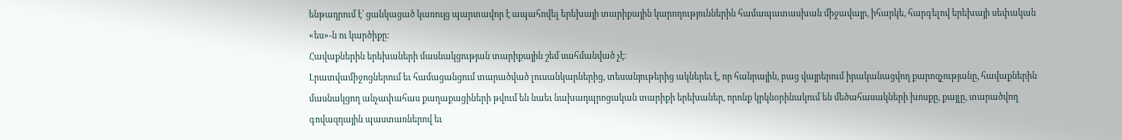ենթադրում է՝ ցանկացած կառույց պարտավոր է ապահովել երեխայի տարիքային կարողություններին համապատասխան միջավայր, իհարկե, հարգելով երեխայի սեփական «ես»-ն ու կարծիքը։
Հավաքներին երեխաների մասնակցության տարիքային շեմ սահմանված չէ։
Լրատվամիջոցներում եւ համացանցում տարածված լուսանկարներից, տեսանյութերից ակներեւ է, որ հանրային, բաց վայրերում իրականացվող քարոզչությանը, հավաքներին մասնակցող անչափահաս քաղաքացիների թվում են նաեւ նախադպրոցական տարիքի երեխաներ, որոնք կրկնօրինակում են մեծահասակների խոսքը, քայլը, տարածվող գովազդային պաստառներով եւ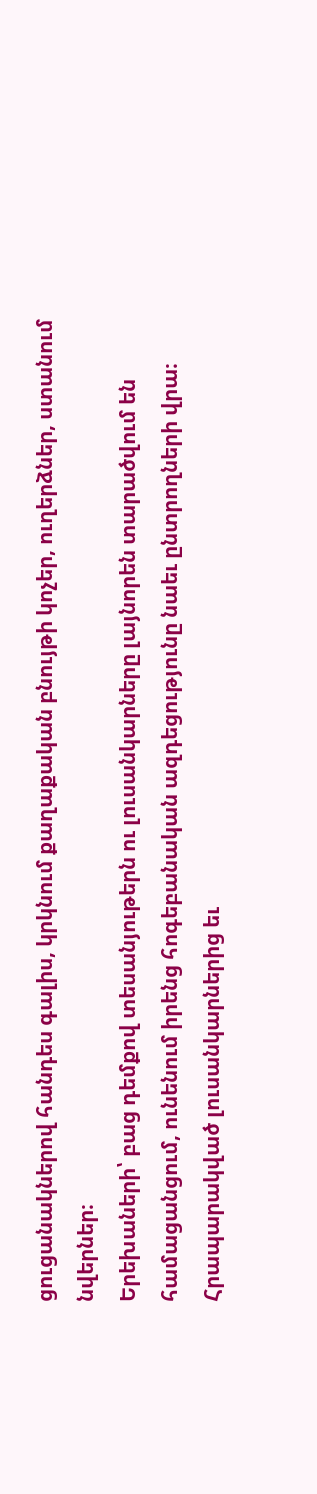ցուցանակներով հանդես գալիս, կրկնում քաղաքական բնույթի կոչեր, ուղերձներ, ստանում նվերներ։
Երեխաների՝ բաց դեմքով տեսանյութերն ու լուսանկարները լայնորեն տարածվում են համացանցում, ունենում իրենց հոգեբանական ազդեցությունը նաեւ ընտրողների վրա։
Հրապարակված լուսանկարներից եւ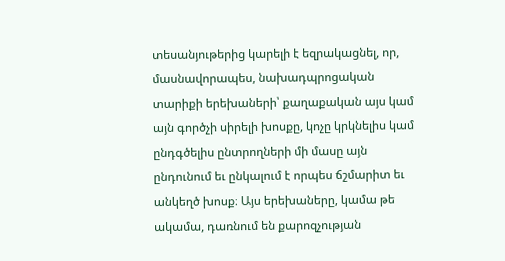տեսանյութերից կարելի է եզրակացնել, որ, մասնավորապես, նախադպրոցական տարիքի երեխաների՝ քաղաքական այս կամ այն գործչի սիրելի խոսքը, կոչը կրկնելիս կամ ընդգծելիս ընտրողների մի մասը այն ընդունում եւ ընկալում է որպես ճշմարիտ եւ անկեղծ խոսք։ Այս երեխաները, կամա թե ակամա, դառնում են քարոզչության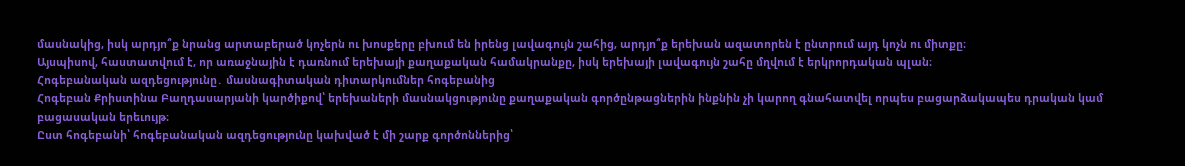մասնակից, իսկ արդյո՞ք նրանց արտաբերած կոչերն ու խոսքերը բխում են իրենց լավագույն շահից, արդյո՞ք երեխան ազատորեն է ընտրում այդ կոչն ու միտքը։
Այսպիսով, հաստատվում է, որ առաջնային է դառնում երեխայի քաղաքական համակրանքը, իսկ երեխայի լավագույն շահը մղվում է երկրորդական պլան։
Հոգեբանական ազդեցությունը․ մասնագիտական դիտարկումներ հոգեբանից
Հոգեբան Քրիստինա Բաղդասարյանի կարծիքով՝ երեխաների մասնակցությունը քաղաքական գործընթացներին ինքնին չի կարող գնահատվել որպես բացարձակապես դրական կամ բացասական երեւույթ։
Ըստ հոգեբանի՝ հոգեբանական ազդեցությունը կախված է մի շարք գործոններից՝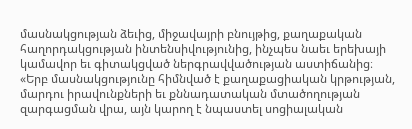մասնակցության ձեւից, միջավայրի բնույթից, քաղաքական հաղորդակցության ինտենսիվությունից, ինչպես նաեւ երեխայի կամավոր եւ գիտակցված ներգրավվածության աստիճանից։ «Երբ մասնակցությունը հիմնված է քաղաքացիական կրթության, մարդու իրավունքների եւ քննադատական մտածողության զարգացման վրա, այն կարող է նպաստել սոցիալական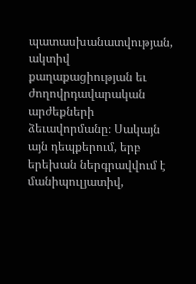պատասխանատվության, ակտիվ քաղաքացիության եւ ժողովրդավարական արժեքների ձեւավորմանը։ Սակայն այն դեպքերում, երբ երեխան ներգրավվում է մանիպուլյատիվ,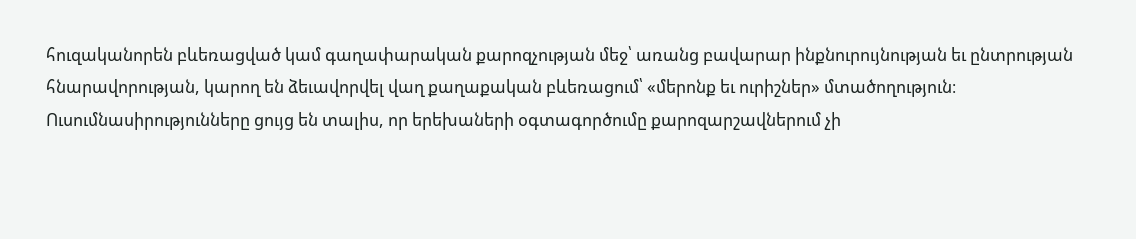հուզականորեն բևեռացված կամ գաղափարական քարոզչության մեջ՝ առանց բավարար ինքնուրույնության եւ ընտրության հնարավորության, կարող են ձեւավորվել վաղ քաղաքական բևեռացում՝ «մերոնք եւ ուրիշներ» մտածողություն։
Ուսումնասիրությունները ցույց են տալիս, որ երեխաների օգտագործումը քարոզարշավներում չի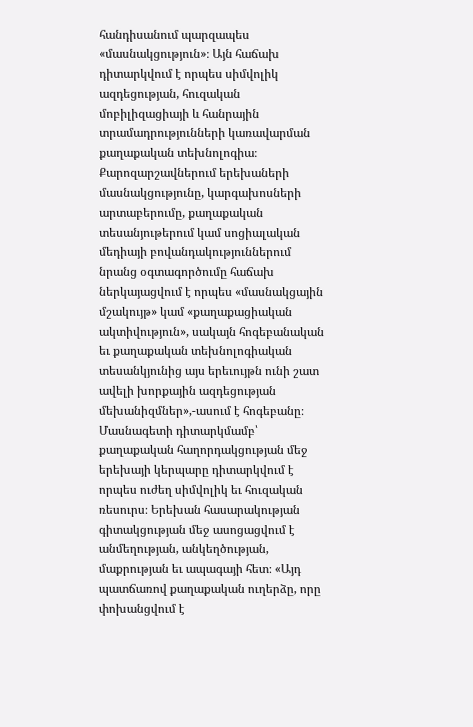հանդիսանում պարզապես «մասնակցություն»։ Այն հաճախ դիտարկվում է որպես սիմվոլիկ ազդեցության, հուզական մոբիլիզացիայի և հանրային տրամադրությունների կառավարման քաղաքական տեխնոլոգիա։ Քարոզարշավներում երեխաների մասնակցությունը, կարգախոսների արտաբերումը, քաղաքական տեսանյութերում կամ սոցիալական մեդիայի բովանդակություններում նրանց օգտագործումը հաճախ ներկայացվում է որպես «մասնակցային մշակույթ» կամ «քաղաքացիական ակտիվություն», սակայն հոգեբանական եւ քաղաքական տեխնոլոգիական տեսանկյունից այս երեւույթն ունի շատ ավելի խորքային ազդեցության մեխանիզմներ»,-ասում է հոգեբանը։
Մասնագետի դիտարկմամբ՝ քաղաքական հաղորդակցության մեջ երեխայի կերպարը դիտարկվում է որպես ուժեղ սիմվոլիկ եւ հուզական ռեսուրս։ Երեխան հասարակության գիտակցության մեջ ասոցացվում է անմեղության, անկեղծության, մաքրության եւ ապագայի հետ։ «Այդ պատճառով քաղաքական ուղերձը, որը փոխանցվում է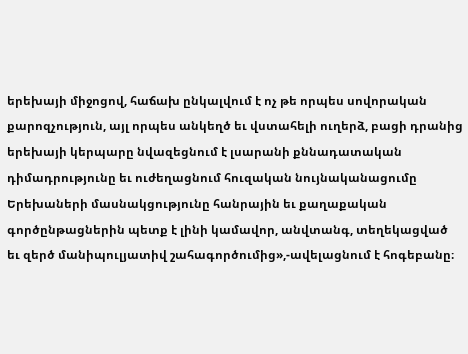երեխայի միջոցով, հաճախ ընկալվում է ոչ թե որպես սովորական քարոզչություն, այլ որպես անկեղծ եւ վստահելի ուղերձ, բացի դրանից երեխայի կերպարը նվազեցնում է լսարանի քննադատական դիմադրությունը եւ ուժեղացնում հուզական նույնականացումը Երեխաների մասնակցությունը հանրային եւ քաղաքական գործընթացներին պետք է լինի կամավոր, անվտանգ, տեղեկացված եւ զերծ մանիպուլյատիվ շահագործումից»,-ավելացնում է հոգեբանը։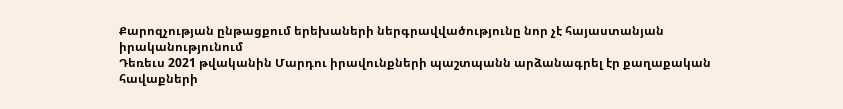Քարոզչության ընթացքում երեխաների ներգրավվածությունը նոր չէ հայաստանյան իրականությունում
Դեռեւս 2021 թվականին Մարդու իրավունքների պաշտպանն արձանագրել էր քաղաքական հավաքների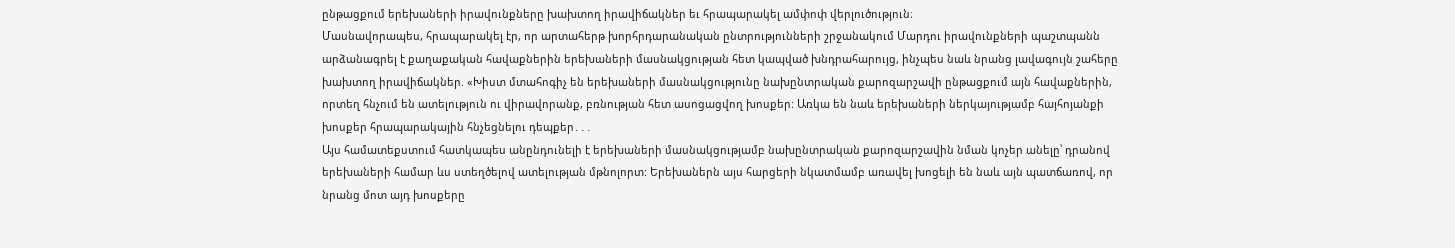ընթացքում երեխաների իրավունքները խախտող իրավիճակներ եւ հրապարակել ամփոփ վերլուծություն։
Մասնավորապես, հրապարակել էր, որ արտահերթ խորհրդարանական ընտրությունների շրջանակում Մարդու իրավունքների պաշտպանն արձանագրել է քաղաքական հավաքներին երեխաների մասնակցության հետ կապված խնդրահարույց, ինչպես նաև նրանց լավագույն շահերը խախտող իրավիճակներ. «Խիստ մտահոգիչ են երեխաների մասնակցությունը նախընտրական քարոզարշավի ընթացքում այն հավաքներին, որտեղ հնչում են ատելություն ու վիրավորանք, բռնության հետ ասոցացվող խոսքեր: Առկա են նաև երեխաների ներկայությամբ հայհոյանքի խոսքեր հրապարակային հնչեցնելու դեպքեր․․․
Այս համատեքստում հատկապես անընդունելի է երեխաների մասնակցությամբ նախընտրական քարոզարշավին նման կոչեր անելը՝ դրանով երեխաների համար ևս ստեղծելով ատելության մթնոլորտ: Երեխաներն այս հարցերի նկատմամբ առավել խոցելի են նաև այն պատճառով, որ նրանց մոտ այդ խոսքերը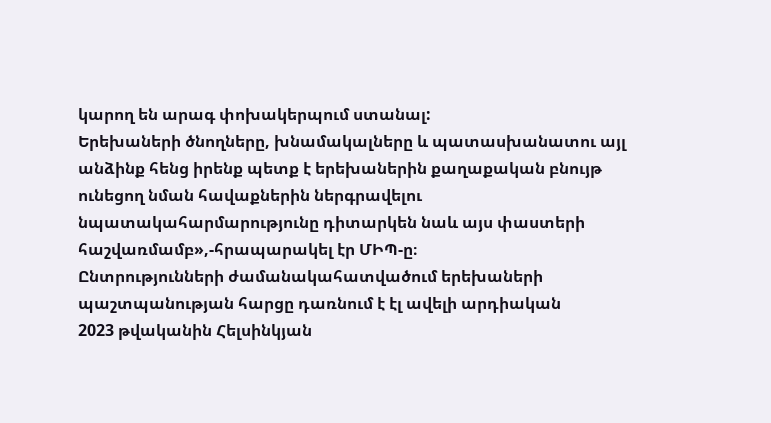կարող են արագ փոխակերպում ստանալ:
Երեխաների ծնողները, խնամակալները և պատասխանատու այլ անձինք հենց իրենք պետք է երեխաներին քաղաքական բնույթ ունեցող նման հավաքներին ներգրավելու նպատակահարմարությունը դիտարկեն նաև այս փաստերի հաշվառմամբ»,-հրապարակել էր ՄԻՊ-ը։
Ընտրությունների ժամանակահատվածում երեխաների պաշտպանության հարցը դառնում է էլ ավելի արդիական
2023 թվականին Հելսինկյան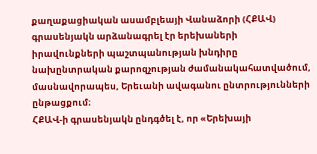քաղաքացիական ասամբլեայի Վանաձորի (ՀՔԱՎ) գրասենյակն արձանագրել էր երեխաների իրավունքների պաշտպանության խնդիրը նախընտրական քարոզչության ժամանակահատվածում, մասնավորապես, Երեւանի ավագանու ընտրությունների ընթացքում։
ՀՔԱՎ-ի գրասենյակն ընդգծել է, որ «Երեխայի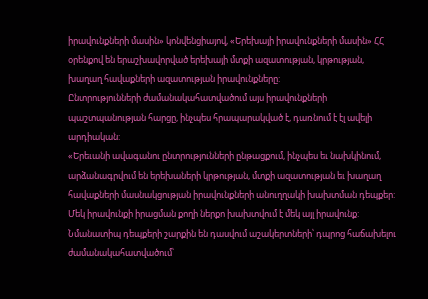իրավունքների մասին» կոնվենցիայով, «Երեխայի իրավունքների մասին» ՀՀ օրենքով են երաշխավորված երեխայի մտքի ազատության, կրթության, խաղաղ հավաքների ազատության իրավունքները:
Ընտրությունների ժամանակահատվածում այս իրավունքների պաշտպանության հարցը, ինչպես հրապարակված է, դառնում է էլ ավելի արդիական:
«Երեւանի ավագանու ընտրությունների ընթացքում, ինչպես եւ նախկինում, արձանագրվում են երեխաների կրթության, մտքի ազատության եւ խաղաղ հավաքների մասնակցության իրավունքների անուղղակի խախտման դեպքեր: Մեկ իրավունքի իրացման քողի ներքո խախտվում է մեկ այլ իրավունք: Նմանատիպ դեպքերի շարքին են դասվում աշակերտների՝ դպրոց հաճախելու ժամանակահատվածում՝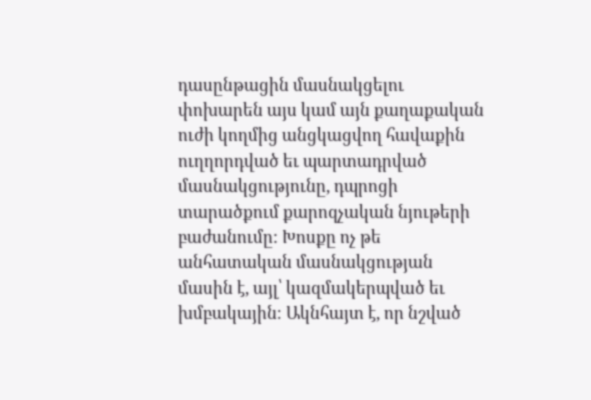դասընթացին մասնակցելու փոխարեն այս կամ այն քաղաքական ուժի կողմից անցկացվող հավաքին ուղղորդված եւ պարտադրված մասնակցությունը, դպրոցի տարածքում քարոզչական նյութերի բաժանումը: Խոսքը ոչ թե անհատական մասնակցության մասին է, այլ՝ կազմակերպված եւ խմբակային։ Ակնհայտ է, որ նշված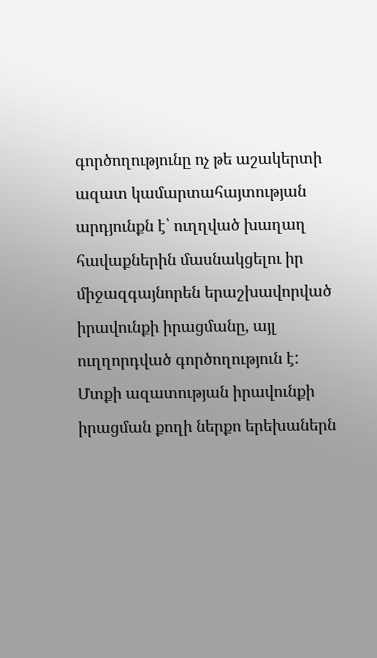գործողությունը ոչ թե աշակերտի ազատ կամարտահայտության արդյունքն է՝ ուղղված խաղաղ հավաքներին մասնակցելու իր միջազգայնորեն երաշխավորված իրավունքի իրացմանը, այլ ուղղորդված գործողություն է:
Մտքի ազատության իրավունքի իրացման քողի ներքո երեխաներն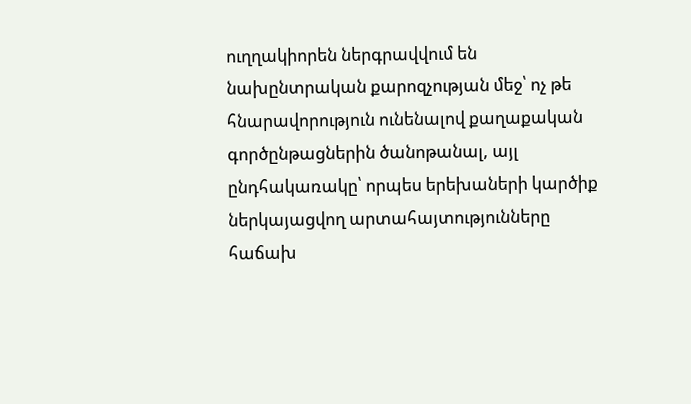ուղղակիորեն ներգրավվում են նախընտրական քարոզչության մեջ՝ ոչ թե հնարավորություն ունենալով քաղաքական գործընթացներին ծանոթանալ, այլ ընդհակառակը՝ որպես երեխաների կարծիք ներկայացվող արտահայտությունները հաճախ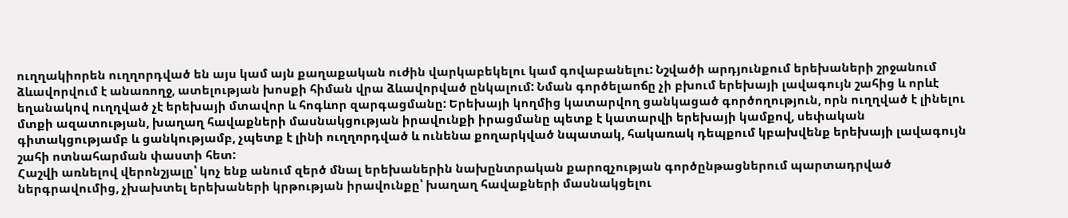ուղղակիորեն ուղղորդված են այս կամ այն քաղաքական ուժին վարկաբեկելու կամ գովաբանելու: Նշվածի արդյունքում երեխաների շրջանում ձևավորվում է անառողջ, ատելության խոսքի հիման վրա ձևավորված ընկալում: Նման գործելաոճը չի բխում երեխայի լավագույն շահից և որևէ եղանակով ուղղված չէ երեխայի մտավոր և հոգևոր զարգացմանը: Երեխայի կողմից կատարվող ցանկացած գործողություն, որն ուղղված է լինելու մտքի ազատության, խաղաղ հավաքների մասնակցության իրավունքի իրացմանը պետք է կատարվի երեխայի կամքով, սեփական գիտակցությամբ և ցանկությամբ, չպետք է լինի ուղղորդված և ունենա քողարկված նպատակ, հակառակ դեպքում կբախվենք երեխայի լավագույն շահի ոտնահարման փաստի հետ:
Հաշվի առնելով վերոնշյալը՝ կոչ ենք անում զերծ մնալ երեխաներին նախընտրական քարոզչության գործընթացներում պարտադրված ներգրավումից, չխախտել երեխաների կրթության իրավունքը՝ խաղաղ հավաքների մասնակցելու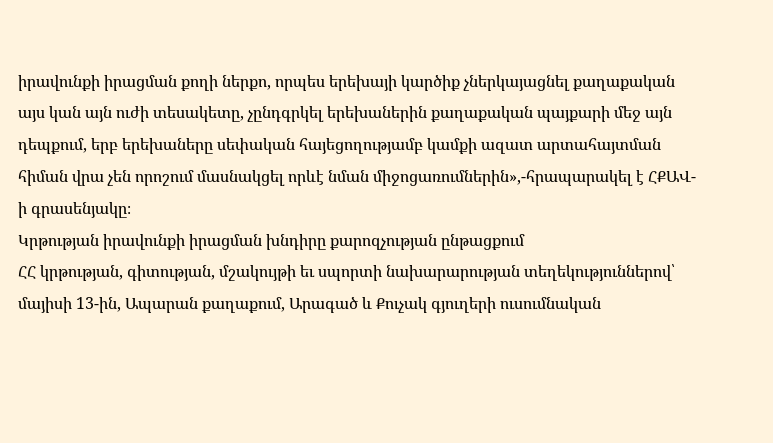իրավունքի իրացման քողի ներքո, որպես երեխայի կարծիք չներկայացնել քաղաքական այս կան այն ուժի տեսակետը, չընդգրկել երեխաներին քաղաքական պայքարի մեջ այն դեպքում, երբ երեխաները սեփական հայեցողությամբ կամքի ազատ արտահայտման հիման վրա չեն որոշում մասնակցել որևէ նման միջոցառումներին»,-հրապարակել է ՀՔԱՎ-ի գրասենյակը։
Կրթության իրավունքի իրացման խնդիրը քարոզչության ընթացքում
ՀՀ կրթության, գիտության, մշակույթի եւ սպորտի նախարարության տեղեկություններով՝ մայիսի 13-ին, Ապարան քաղաքում, Արագած և Քուչակ գյուղերի ուսումնական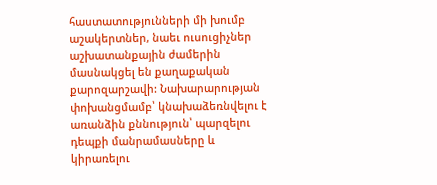հաստատությունների մի խումբ աշակերտներ, նաեւ ուսուցիչներ աշխատանքային ժամերին մասնակցել են քաղաքական քարոզարշավի: Նախարարության փոխանցմամբ՝ կնախաձեռնվելու է առանձին քննություն՝ պարզելու դեպքի մանրամասները և կիրառելու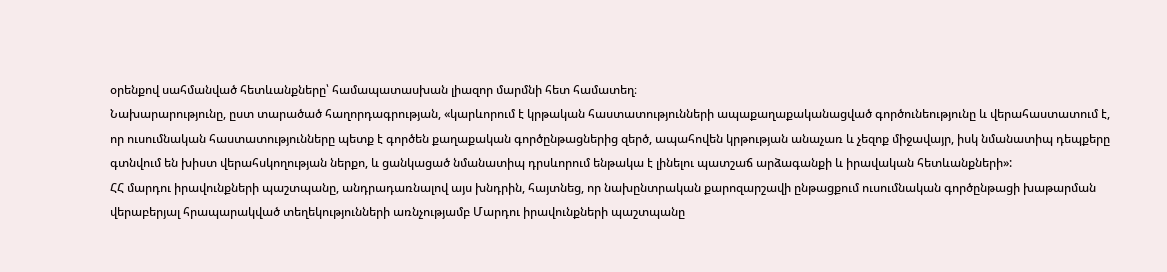օրենքով սահմանված հետևանքները՝ համապատասխան լիազոր մարմնի հետ համատեղ։
Նախարարությունը, ըստ տարածած հաղորդագրության, «կարևորում է կրթական հաստատությունների ապաքաղաքականացված գործունեությունը և վերահաստատում է, որ ուսումնական հաստատությունները պետք է գործեն քաղաքական գործընթացներից զերծ, ապահովեն կրթության անաչառ և չեզոք միջավայր, իսկ նմանատիպ դեպքերը գտնվում են խիստ վերահսկողության ներքո, և ցանկացած նմանատիպ դրսևորում ենթակա է լինելու պատշաճ արձագանքի և իրավական հետևանքների»:
ՀՀ մարդու իրավունքների պաշտպանը, անդրադառնալով այս խնդրին, հայտնեց, որ նախընտրական քարոզարշավի ընթացքում ուսումնական գործընթացի խաթարման վերաբերյալ հրապարակված տեղեկությունների առնչությամբ Մարդու իրավունքների պաշտպանը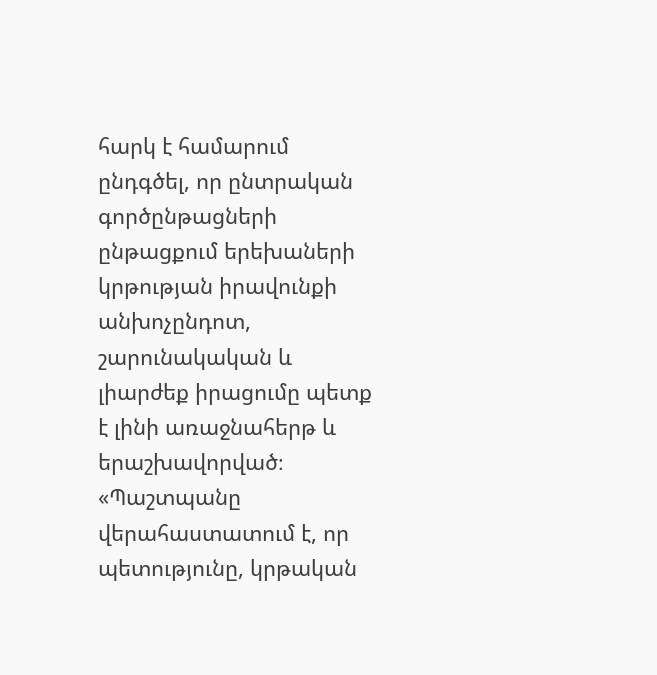հարկ է համարում ընդգծել, որ ընտրական գործընթացների ընթացքում երեխաների կրթության իրավունքի անխոչընդոտ, շարունակական և լիարժեք իրացումը պետք է լինի առաջնահերթ և երաշխավորված։
«Պաշտպանը վերահաստատում է, որ պետությունը, կրթական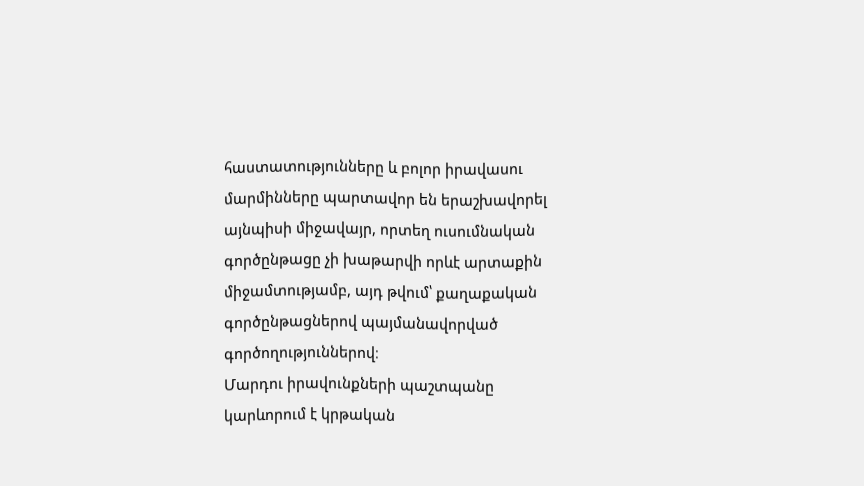հաստատությունները և բոլոր իրավասու մարմինները պարտավոր են երաշխավորել այնպիսի միջավայր, որտեղ ուսումնական գործընթացը չի խաթարվի որևէ արտաքին միջամտությամբ, այդ թվում՝ քաղաքական գործընթացներով պայմանավորված գործողություններով։
Մարդու իրավունքների պաշտպանը կարևորում է կրթական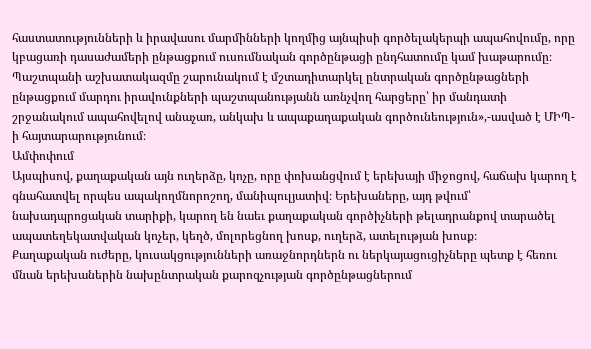հաստատությունների և իրավասու մարմինների կողմից այնպիսի գործելակերպի ապահովումը, որը կբացառի դասաժամերի ընթացքում ուսումնական գործընթացի ընդհատումը կամ խաթարումը։
Պաշտպանի աշխատակազմը շարունակում է մշտադիտարկել ընտրական գործընթացների ընթացքում մարդու իրավունքների պաշտպանությանն առնչվող հարցերը՝ իր մանդատի շրջանակում ապահովելով անաչառ, անկախ և ապաքաղաքական գործունեություն»,-ասված է ՄԻՊ-ի հայտարարությունում։
Ամփոփում
Այսպիսով, քաղաքական այն ուղերձը, կոչը, որը փոխանցվում է երեխայի միջոցով, հաճախ կարող է գնահատվել որպես ապակողմնորոշող, մանիպուլյատիվ։ Երեխաները, այդ թվում՝ նախադպրոցական տարիքի, կարող են նաեւ քաղաքական գործիչների թելադրանքով տարածել ապատեղեկատվական կոչեր, կեղծ, մոլորեցնող խոսք, ուղերձ, ատելության խոսք։
Քաղաքական ուժերը, կուսակցությունների առաջնորդներն ու ներկայացուցիչները պետք է հեռու մնան երեխաներին նախընտրական քարոզչության գործընթացներում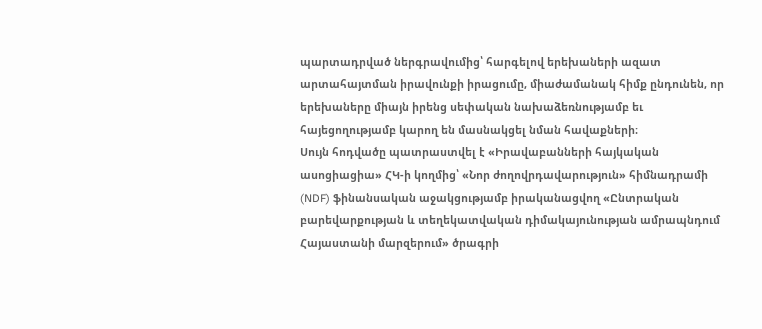պարտադրված ներգրավումից՝ հարգելով երեխաների ազատ արտահայտման իրավունքի իրացումը, միաժամանակ հիմք ընդունեն, որ երեխաները միայն իրենց սեփական նախաձեռնությամբ եւ հայեցողությամբ կարող են մասնակցել նման հավաքների։
Սույն հոդվածը պատրաստվել է «Իրավաբանների հայկական ասոցիացիա» ՀԿ-ի կողմից՝ «Նոր ժողովրդավարություն» հիմնադրամի (NDF) ֆինանսական աջակցությամբ իրականացվող «Ընտրական բարեվարքության և տեղեկատվական դիմակայունության ամրապնդում Հայաստանի մարզերում» ծրագրի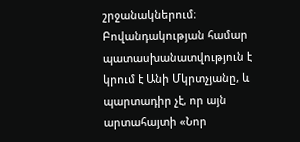շրջանակներում։
Բովանդակության համար պատասխանատվություն է կրում է Անի Մկրտչյանը, և պարտադիր չէ, որ այն արտահայտի «Նոր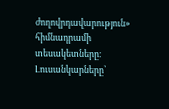ժողովրդավարություն» հիմնադրամի տեսակետները։
Լուսանկարները՝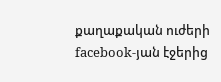քաղաքական ուժերի facebook-յան էջերից